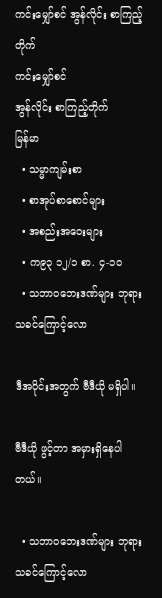ကင်းမျှော်စင် အွန်လိုင်း စာကြည့်တိုက်
ကင်းမျှော်စင်
အွန်လိုင်း စာကြည့်တိုက်
မြန်မာ
  • သမ္မာကျမ်းစာ
  • စာအုပ်စာစောင်များ
  • အစည်းအဝေးများ
  • က၉၃ ၁၂/၁ စာ. ၄-၁၀
  • သဘာဝဘေးဒဏ်များ ဘုရားသခင်ကြောင့်လော

ဒီအပိုင်းအတွက် ဗီဒီယို မရှိပါ။

ဗီဒီယို ဖွင့်တာ အမှားရှိနေပါတယ်။

  • သဘာဝဘေးဒဏ်များ ဘုရားသခင်ကြောင့်လော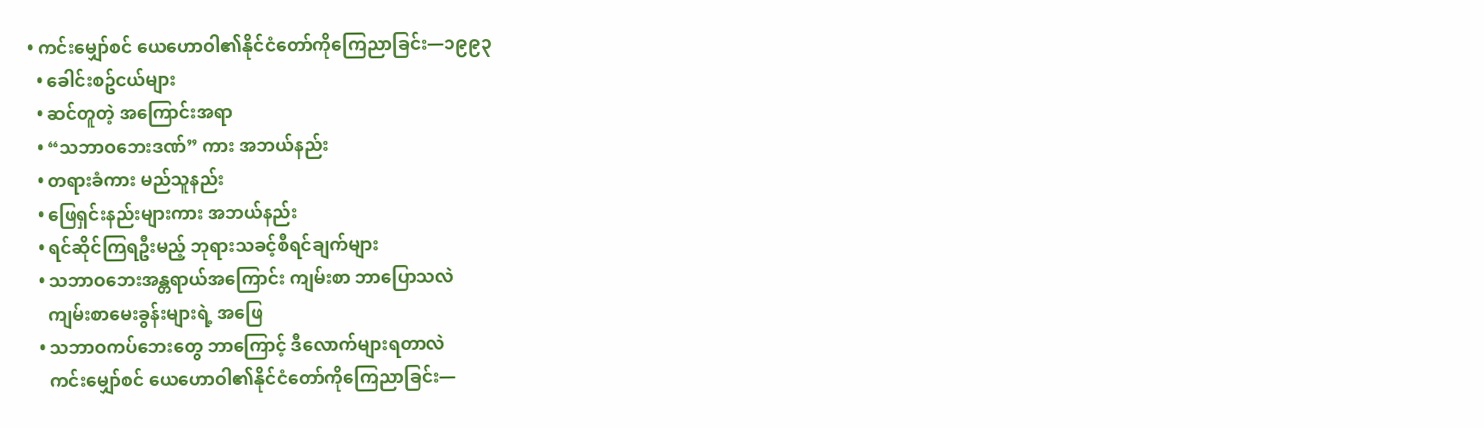• ကင်းမျှော်စင် ယေဟောဝါ၏နိုင်ငံတော်ကိုကြေညာခြင်း—၁၉၉၃
  • ခေါင်းစဥ်ငယ်များ
  • ဆင်တူတဲ့ အကြောင်းအရာ
  • “သဘာဝဘေးဒဏ်” ကား အဘယ်နည်း
  • တရားခံကား မည်သူနည်း
  • ဖြေရှင်းနည်းများကား အဘယ်နည်း
  • ရင်ဆိုင်ကြရဦးမည့် ဘုရားသခင့်စီရင်ချက်များ
  • သဘာဝဘေးအန္တရာယ်အကြောင်း ကျမ်းစာ ဘာပြောသလဲ
    ကျမ်းစာမေးခွန်းများရဲ့ အဖြေ
  • သဘာဝကပ်ဘေးတွေ ဘာကြောင့် ဒီလောက်များရတာလဲ
    ကင်းမျှော်စင် ယေဟောဝါ၏နိုင်ငံတော်ကိုကြေညာခြင်း—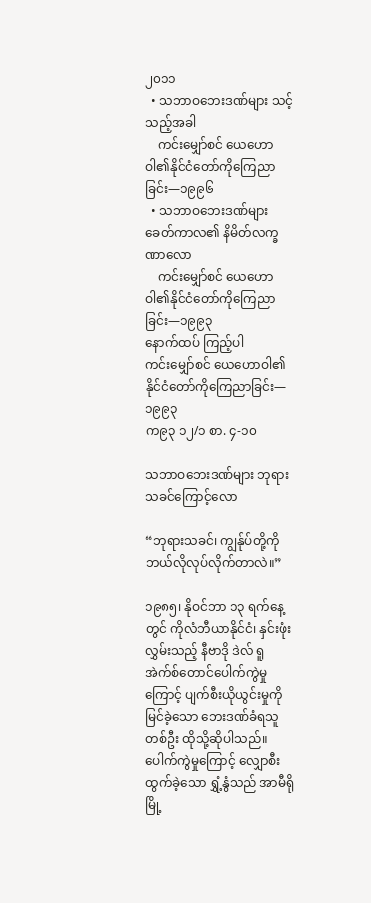၂၀၁၁
  • သဘာဝဘေးဒဏ်များ သင့်သည့်အခါ
    ကင်းမျှော်စင် ယေဟောဝါ၏နိုင်ငံတော်ကိုကြေညာခြင်း—၁၉၉၆
  • သဘာဝဘေးဒဏ်များ ခေတ်ကာလ၏ နိမိတ်လက္ခဏာလော
    ကင်းမျှော်စင် ယေဟောဝါ၏နိုင်ငံတော်ကိုကြေညာခြင်း—၁၉၉၃
နောက်ထပ် ကြည့်ပါ
ကင်းမျှော်စင် ယေဟောဝါ၏နိုင်ငံတော်ကိုကြေညာခြင်း—၁၉၉၃
က၉၃ ၁၂/၁ စာ. ၄-၁၀

သဘာဝဘေးဒဏ်များ ဘုရားသခင်ကြောင့်လော

“ဘုရားသခင်၊ ကျွန်ုပ်တို့ကို ဘယ်လိုလုပ်လိုက်တာလဲ။”

၁၉၈၅၊ နိုဝင်ဘာ ၁၃ ရက်နေ့တွင် ကိုလံဘီယာနိုင်ငံ၊ နှင်းဖုံးလွှမ်းသည့် နီဗာဒို ဒဲလ် ရူအဲက်စ်တောင်ပေါက်ကွဲမှုကြောင့် ပျက်စီးယိုယွင်းမှုကို မြင်ခဲ့သော ဘေးဒဏ်ခံရသူတစ်ဦး ထိုသို့ဆိုပါသည်။ ပေါက်ကွဲမှုကြောင့် လျှောစီးထွက်ခဲ့သော ရွှံ့နွံသည် အာမီရိုမြို့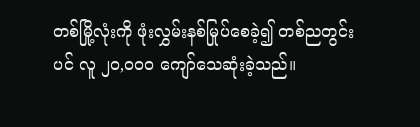တစ်မြို့လုံးကို ဖုံးလွှမ်းနစ်မြုပ်စေခဲ့၍ တစ်ညတွင်းပင် လူ ၂၀,၀၀၀ ကျော်သေဆုံးခဲ့သည်။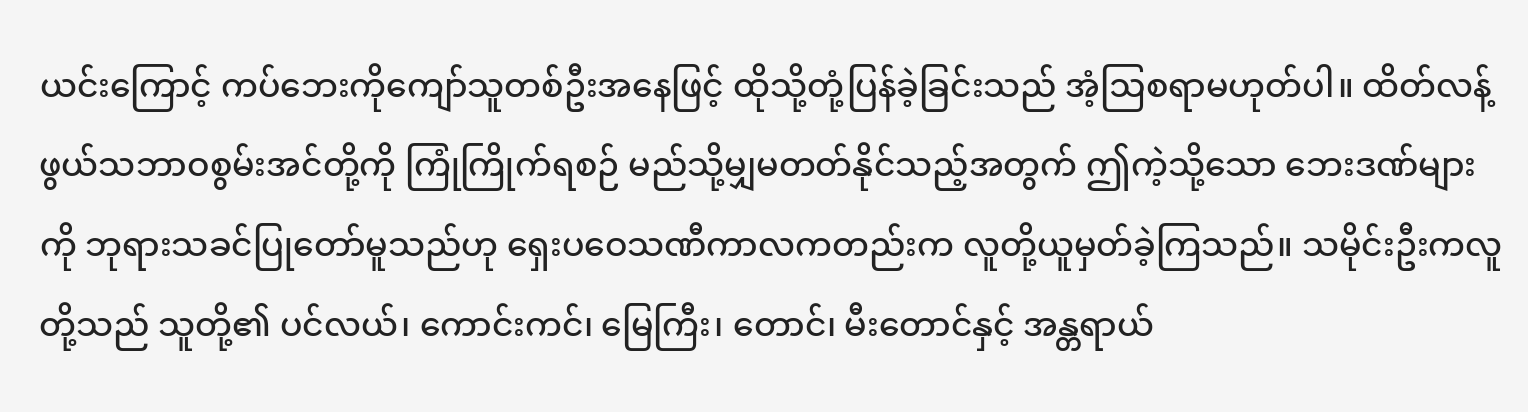ယင်းကြောင့် ကပ်ဘေးကိုကျော်သူတစ်ဦးအနေဖြင့် ထိုသို့တုံ့ပြန်ခဲ့ခြင်းသည် အံ့ဩစရာမဟုတ်ပါ။ ထိတ်လန့်ဖွယ်သဘာဝစွမ်းအင်တို့ကို ကြုံကြိုက်ရစဉ် မည်သို့မျှမတတ်နိုင်သည့်အတွက် ဤကဲ့သို့သော ဘေးဒဏ်များကို ဘုရားသခင်ပြုတော်မူသည်ဟု ရှေးပဝေသဏီကာလကတည်းက လူတို့ယူမှတ်ခဲ့ကြသည်။ သမိုင်းဦးကလူတို့သည် သူတို့၏ ပင်လယ်၊ ကောင်းကင်၊ မြေကြီး၊ တောင်၊ မီးတောင်နှင့် အန္တရာယ်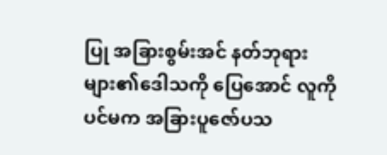ပြု အခြားစွမ်းအင် နတ်ဘုရားများ၏ဒေါသကို ပြေအောင် လူကိုပင်မက အခြားပူဇော်ပသ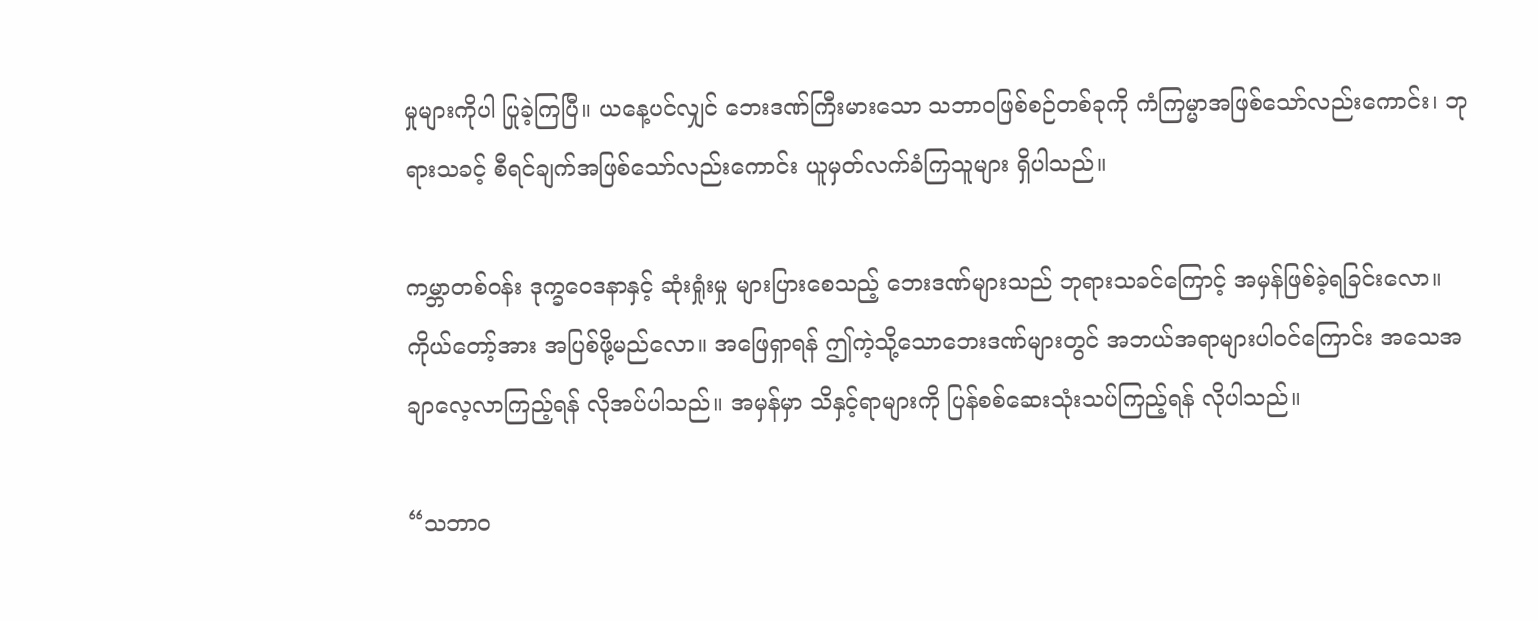မှုများကိုပါ ပြုခဲ့ကြပြီ။ ယနေ့ပင်လျှင် ဘေးဒဏ်ကြီးမားသော သဘာဝဖြစ်စဉ်တစ်ခုကို ကံကြမ္မာအဖြစ်သော်လည်းကောင်း၊ ဘုရားသခင့် စီရင်ချက်အဖြစ်သော်လည်းကောင်း ယူမှတ်လက်ခံကြသူများ ရှိပါသည်။

ကမ္ဘာတစ်ဝန်း ဒုက္ခဝေဒနာနှင့် ဆုံးရှုံးမှု များပြားစေသည့် ဘေးဒဏ်များသည် ဘုရားသခင်ကြောင့် အမှန်ဖြစ်ခဲ့ရခြင်းလော။ ကိုယ်တော့်အား အပြစ်ဖို့မည်လော။ အဖြေရှာရန် ဤကဲ့သို့သောဘေးဒဏ်များတွင် အဘယ်အရာများပါဝင်ကြောင်း အသေအချာလေ့လာကြည့်ရန် လိုအပ်ပါသည်။ အမှန်မှာ သိနှင့်ရာများကို ပြန်စစ်ဆေးသုံးသပ်ကြည့်ရန် လိုပါသည်။

“သဘာဝ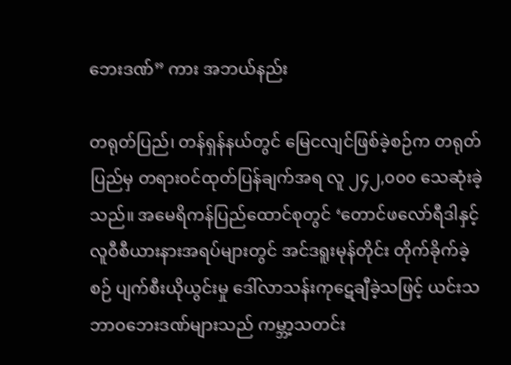ဘေးဒဏ်” ကား အဘယ်နည်း

တရုတ်ပြည်၊ တန်ရှန်နယ်တွင် မြေငလျင်ဖြစ်ခဲ့စဉ်က တရုတ်ပြည်မှ တရားဝင်ထုတ်ပြန်ချက်အရ လူ ၂၄၂,၀၀၀ သေဆုံးခဲ့သည်။ အမေရိကန်ပြည်ထောင်စုတွင် ‘တောင်ဖလော်ရီဒါနှင့် လူဝီစီယားနားအရပ်များတွင် အင်ဒရူးမုန်တိုင်း တိုက်ခိုက်ခဲ့စဉ် ပျက်စီးယိုယွင်းမှု ဒေါ်လာသန်းကုဋေချီခဲ့သဖြင့် ယင်းသဘာဝဘေးဒဏ်များသည် ကမ္ဘာ့သတင်း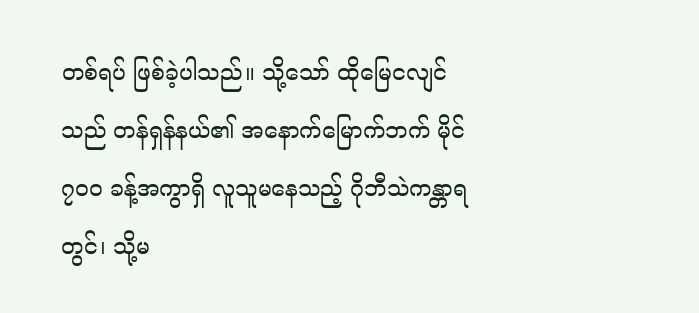တစ်ရပ် ဖြစ်ခဲ့ပါသည်။ သို့သော် ထိုမြေငလျင်သည် တန်ရှန်နယ်၏ အနောက်မြောက်ဘက် မိုင် ၇၀၀ ခန့်အကွာရှိ လူသူမနေသည့် ဂိုဘီသဲကန္တာရတွင်၊ သို့မ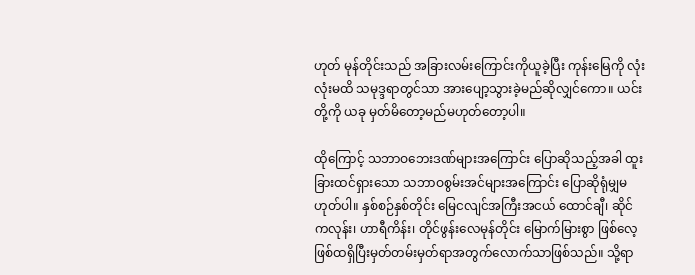ဟုတ် မုန်တိုင်းသည် အခြားလမ်းကြောင်းကိုယူခဲ့ပြီး ကုန်းမြေကို လုံးလုံးမထိ သမုဒ္ဒရာတွင်သာ အားပျော့သွားခဲ့မည်ဆိုလျှင်ကော။ ယင်းတို့ကို ယခု မှတ်မိတော့မည်မဟုတ်တော့ပါ။

ထိုကြောင့် သဘာဝဘေးဒဏ်များအကြောင်း ပြောဆိုသည့်အခါ ထူးခြားထင်ရှားသော သဘာဝစွမ်းအင်များအကြောင်း ပြောဆိုရုံမျှမဟုတ်ပါ။ နှစ်စဉ်နှစ်တိုင်း မြေငလျင်အကြီးအငယ် ထောင်ချီ၊ ဆိုင်ကလုန်း၊ ဟာရီကိန်း၊ တိုင်ဖွန်းလေမုန်တိုင်း မြောက်မြားစွာ ဖြစ်လေ့ဖြစ်ထရှိပြီးမှတ်တမ်းမှတ်ရာအတွက်လောက်သာဖြစ်သည်။ သို့ရာ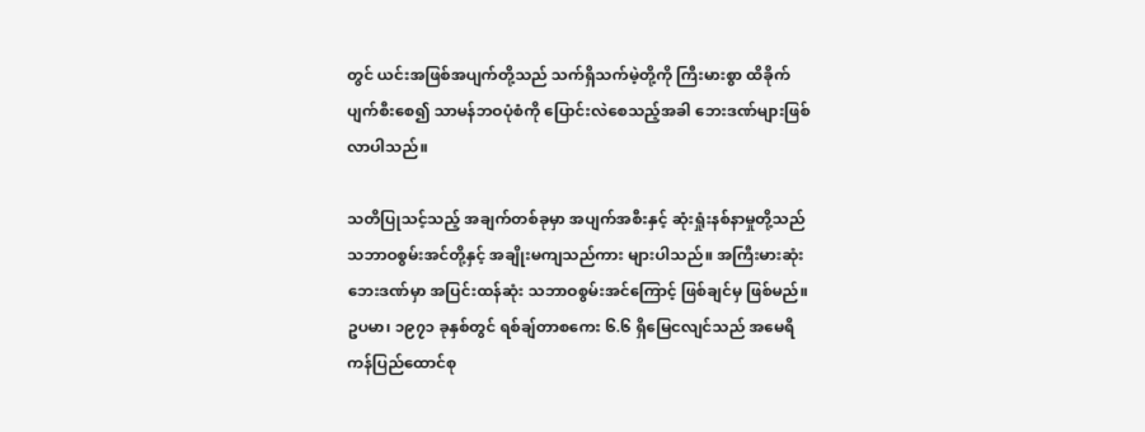တွင် ယင်းအဖြစ်အပျက်တို့သည် သက်ရှိသက်မဲ့တို့ကို ကြီးမားစွာ ထိခိုက်ပျက်စီးစေ၍ သာမန်ဘဝပုံစံကို ပြောင်းလဲစေသည့်အခါ ဘေးဒဏ်များဖြစ်လာပါသည်။

သတိပြုသင့်သည့် အချက်တစ်ခုမှာ အပျက်အစီးနှင့် ဆုံးရှုံးနစ်နာမှုတို့သည် သဘာဝစွမ်းအင်တို့နှင့် အချိုးမကျသည်ကား များပါသည်။ အကြီးမားဆုံး ဘေးဒဏ်မှာ အပြင်းထန်ဆုံး သဘာဝစွမ်းအင်ကြောင့် ဖြစ်ချင်မှ ဖြစ်မည်။ ဥပမာ၊ ၁၉၇၁ ခုနှစ်တွင် ရစ်ချ်တာစကေး ၆.၆ ရှိမြေငလျင်သည် အမေရိကန်ပြည်ထောင်စု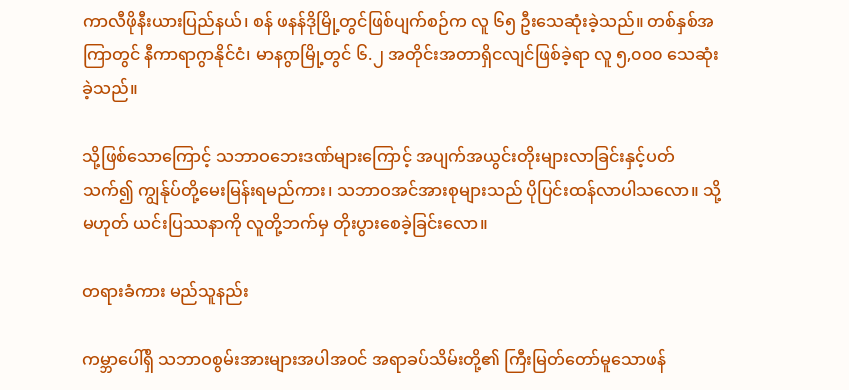ကာလီဖိုနီးယားပြည်နယ်၊ စန် ဖနန်ဒိုမြို့တွင်ဖြစ်ပျက်စဉ်က လူ ၆၅ ဦးသေဆုံးခဲ့သည်။ တစ်နှစ်အကြာတွင် နီကာရာဂွာနိုင်ငံ၊ မာနဂွာမြို့တွင် ၆.၂ အတိုင်းအတာရှိငလျင်ဖြစ်ခဲ့ရာ လူ ၅,၀၀၀ သေဆုံးခဲ့သည်။

သို့ဖြစ်သောကြောင့် သဘာဝဘေးဒဏ်များကြောင့် အပျက်အယွင်းတိုးများလာခြင်းနှင့်ပတ်သက်၍ ကျွန်ုပ်တို့မေးမြန်းရမည်ကား၊ သဘာဝအင်အားစုများသည် ပိုပြင်းထန်လာပါသလော။ သို့မဟုတ် ယင်းပြဿနာကို လူတို့ဘက်မှ တိုးပွားစေခဲ့ခြင်းလော။

တရားခံကား မည်သူနည်း

ကမ္ဘာပေါ်ရှိ သဘာဝစွမ်းအားများအပါအဝင် အရာခပ်သိမ်းတို့၏ ကြီးမြတ်တော်မူသောဖန်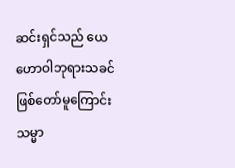ဆင်းရှင်သည် ယေဟောဝါဘုရားသခင်ဖြစ်တော်မူကြောင်း သမ္မာ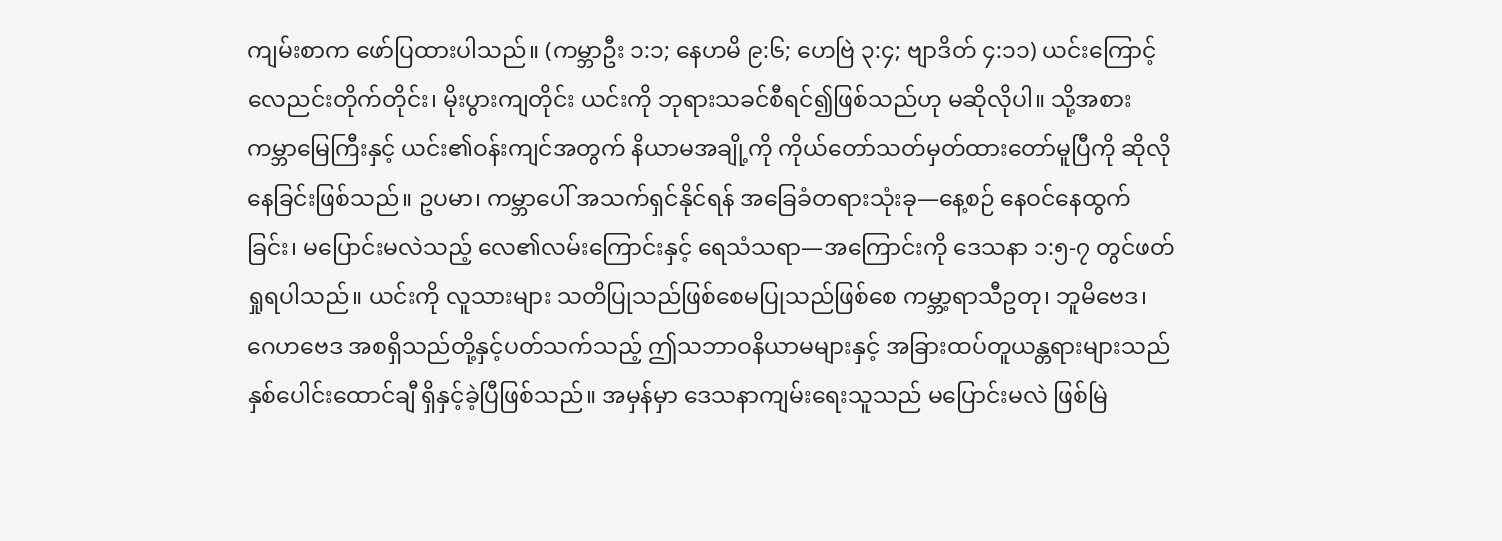ကျမ်းစာက ဖော်ပြထားပါသည်။ (ကမ္ဘာဦး ၁:၁; နေဟမိ ၉:၆; ဟေဗြဲ ၃:၄; ဗျာဒိတ် ၄:၁၁) ယင်းကြောင့် လေညင်းတိုက်တိုင်း၊ မိုးပွားကျတိုင်း ယင်းကို ဘုရားသခင်စီရင်၍ဖြစ်သည်ဟု မဆိုလိုပါ။ သို့အစား ကမ္ဘာမြေကြီးနှင့် ယင်း၏ဝန်းကျင်အတွက် နိယာမအချို့ကို ကိုယ်တော်သတ်မှတ်ထားတော်မူပြီကို ဆိုလိုနေခြင်းဖြစ်သည်။ ဥပမာ၊ ကမ္ဘာပေါ် အသက်ရှင်နိုင်ရန် အခြေခံတရားသုံးခု—နေ့စဉ် နေဝင်နေထွက်ခြင်း၊ မပြောင်းမလဲသည့် လေ၏လမ်းကြောင်းနှင့် ရေသံသရာ—အကြောင်းကို ဒေသနာ ၁:၅-၇ တွင်ဖတ်ရှုရပါသည်။ ယင်းကို လူသားများ သတိပြုသည်ဖြစ်စေမပြုသည်ဖြစ်စေ ကမ္ဘာ့ရာသီဥတု၊ ဘူမိဗေဒ၊ ဂေဟဗေဒ အစရှိသည်တို့နှင့်ပတ်သက်သည့် ဤသဘာဝနိယာမများနှင့် အခြားထပ်တူယန္တရားများသည် နှစ်ပေါင်းထောင်ချီ ရှိနှင့်ခဲ့ပြီဖြစ်သည်။ အမှန်မှာ ဒေသနာကျမ်းရေးသူသည် မပြောင်းမလဲ ဖြစ်မြဲ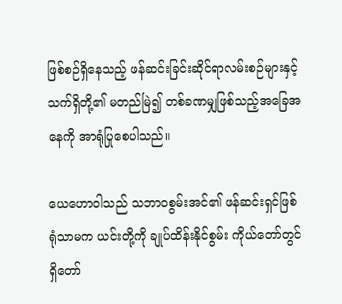ဖြစ်စဉ်ရှိနေသည့် ဖန်ဆင်းခြင်းဆိုင်ရာလမ်းစဉ်များနှင့် သက်ရှိတို့၏ မတည်မြဲ၍ တစ်ခဏမျှဖြစ်သည့်အခြေအနေကို အာရုံပြုစေပါသည်။

ယေဟောဝါသည် သဘာဝစွမ်းအင်၏ ဖန်ဆင်းရှင်ဖြစ်ရုံသာမက ယင်းတို့ကို ချုပ်ထိန်းနိုင်စွမ်း ကိုယ်တော်တွင် ရှိတော်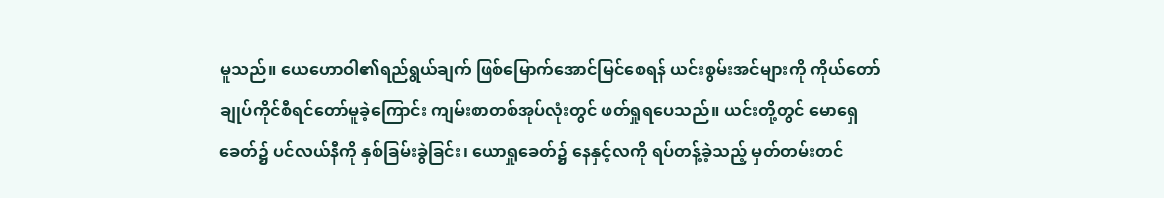မူသည်။ ယေဟောဝါ၏ရည်ရွယ်ချက် ဖြစ်မြောက်အောင်မြင်စေရန် ယင်းစွမ်းအင်များကို ကိုယ်တော်ချုပ်ကိုင်စီရင်တော်မူခဲ့ကြောင်း ကျမ်းစာတစ်အုပ်လုံးတွင် ဖတ်ရှုရပေသည်။ ယင်းတို့တွင် မောရှေခေတ်၌ ပင်လယ်နီကို နှစ်ခြမ်းခွဲခြင်း၊ ယောရှုခေတ်၌ နေနှင့်လကို ရပ်တန့်ခဲ့သည့် မှတ်တမ်းတင်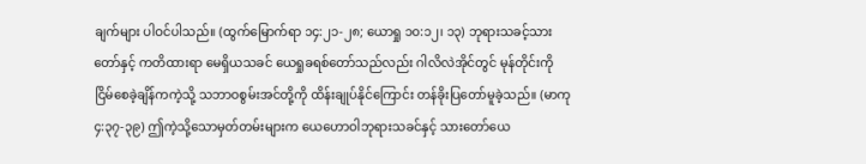ချက်များ ပါဝင်ပါသည်။ (ထွက်မြောက်ရာ ၁၄:၂၁-၂၈; ယောရှု ၁၀:၁၂၊ ၁၃) ဘုရားသခင့်သားတော်နှင့် ကတိထားရာ မေရှိယသခင် ယေရှုခရစ်တော်သည်လည်း ဂါလိလဲအိုင်တွင် မုန်တိုင်းကို ငြိမ်စေခဲ့ချိန်ကကဲ့သို့ သဘာဝစွမ်းအင်တို့ကို ထိန်းချုပ်နိုင်ကြောင်း တန်ခိုးပြတော်မူခဲ့သည်။ (မာကု ၄:၃၇-၃၉) ဤကဲ့သို့သောမှတ်တမ်းများက ယေဟောဝါဘုရားသခင်နှင့် သားတော်ယေ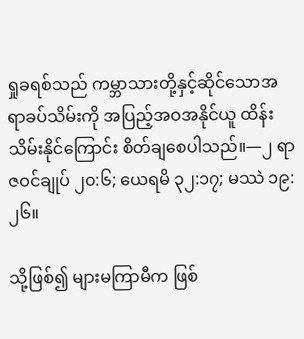ရှုခရစ်သည် ကမ္ဘာသားတို့နှင့်ဆိုင်သောအရာခပ်သိမ်းကို အပြည့်အဝအနိုင်ယူ ထိန်းသိမ်းနိုင်ကြောင်း စိတ်ချစေပါသည်။—၂ ရာဇဝင်ချုပ် ၂၀:၆; ယေရမိ ၃၂:၁၇; မဿဲ ၁၉:၂၆။

သို့ဖြစ်၍ များမကြာမီက ဖြစ်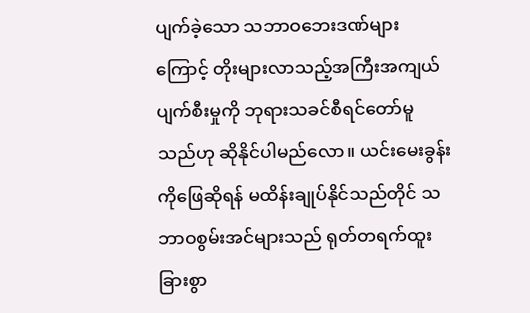ပျက်ခဲ့သော သဘာဝဘေးဒဏ်များကြောင့် တိုးများလာသည့်အကြီးအကျယ်ပျက်စီးမှုကို ဘုရားသခင်စီရင်တော်မူသည်ဟု ဆိုနိုင်ပါမည်လော။ ယင်းမေးခွန်းကိုဖြေဆိုရန် မထိန်းချုပ်နိုင်သည်တိုင် သဘာဝစွမ်းအင်များသည် ရုတ်တရက်ထူးခြားစွာ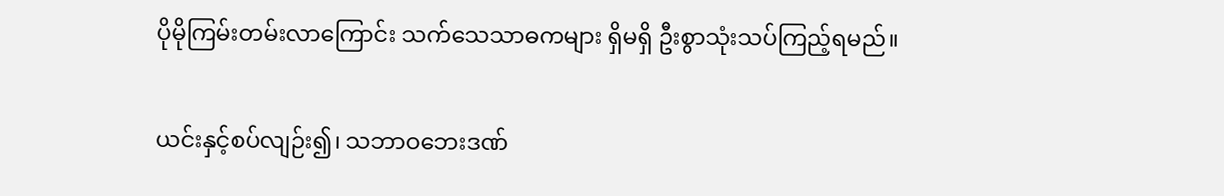ပိုမိုကြမ်းတမ်းလာကြောင်း သက်သေသာဓကများ ရှိမရှိ ဦးစွာသုံးသပ်ကြည့်ရမည်။

ယင်းနှင့်စပ်လျဉ်း၍၊ သဘာဝဘေးဒဏ်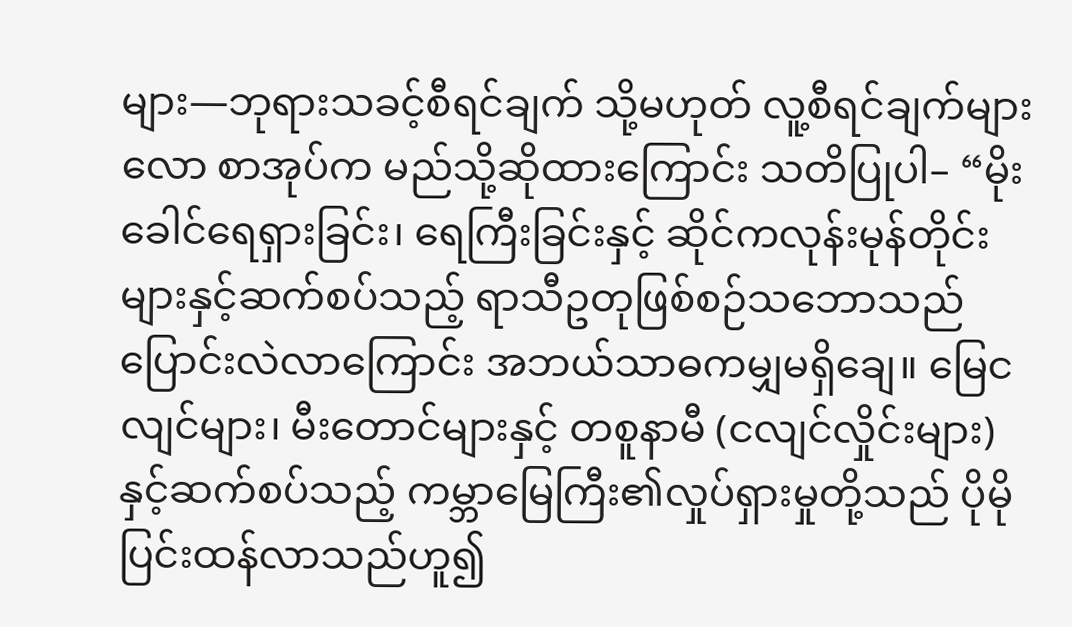များ—ဘုရားသခင့်စီရင်ချက် သို့မဟုတ် လူ့စီရင်ချက်များလော စာအုပ်က မည်သို့ဆိုထားကြောင်း သတိပြုပါ– “မိုးခေါင်ရေရှားခြင်း၊ ရေကြီးခြင်းနှင့် ဆိုင်ကလုန်းမုန်တိုင်းများနှင့်ဆက်စပ်သည့် ရာသီဥတုဖြစ်စဉ်သဘောသည် ပြောင်းလဲလာကြောင်း အဘယ်သာဓကမျှမရှိချေ။ မြေငလျင်များ၊ မီးတောင်များနှင့် တစူနာမီ (ငလျင်လှိုင်းများ) နှင့်ဆက်စပ်သည့် ကမ္ဘာမြေကြီး၏လှုပ်ရှားမှုတို့သည် ပိုမိုပြင်းထန်လာသည်ဟူ၍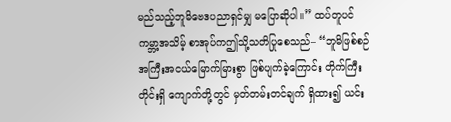မည်သည့်ဘူမိဗေဒပညာရှင်မျှ မပြောဆိုပါ။” ထပ်တူပင် ကမ္ဘာ့အသိမ့် စာအုပ်ကဤသို့သတိပြုစေသည်– “ဘူမိဖြစ်စဉ် အကြီးအငယ်မြောက်မြားစွာ ဖြစ်ပျက်ခဲ့ကြောင်း တိုက်ကြီးတိုင်းရှိ ကျောက်တို့တွင် မှတ်တမ်းတင်ချက် ရှိထား၍ ယင်း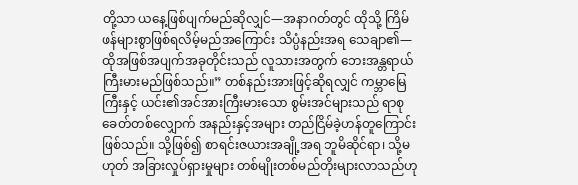တို့သာ ယနေ့ဖြစ်ပျက်မည်ဆိုလျှင်—အနာဂတ်တွင် ထိုသို့ ကြိမ်ဖန်များစွာဖြစ်ရလိမ့်မည်အကြောင်း သိပ္ပံနည်းအရ သေချာ၏—ထိုအဖြစ်အပျက်အခုတိုင်းသည် လူသားအတွက် ဘေးအန္တရာယ်ကြီးမားမည်ဖြစ်သည်။” တစ်နည်းအားဖြင့်ဆိုရလျှင် ကမ္ဘာမြေကြီးနှင့် ယင်း၏အင်အားကြီးမားသော စွမ်းအင်များသည် ရာစုခေတ်တစ်လျှောက် အနည်းနှင့်အများ တည်ငြိမ်ခဲ့ဟန်တူကြောင်း ဖြစ်သည်။ သို့ဖြစ်၍ စာရင်းဇယားအချို့အရ ဘူမိဆိုင်ရာ၊ သို့မဟုတ် အခြားလှုပ်ရှားမှုများ တစ်မျိုးတစ်မည်တိုးများလာသည်ဟု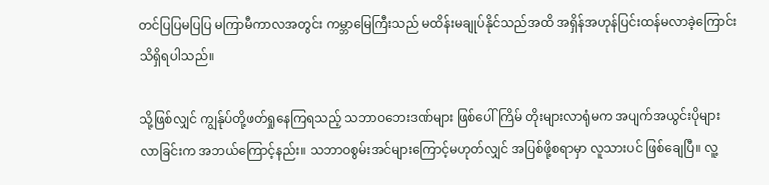တင်ပြပြမပြပြ မကြာမီကာလအတွင်း ကမ္ဘာမြေကြီးသည် မထိန်းမချုပ်နိုင်သည်အထိ အရှိန်အဟုန်ပြင်းထန်မလာခဲ့ကြောင်း သိရှိရပါသည်။

သို့ဖြစ်လျှင် ကျွန်ုပ်တို့ဖတ်ရှုနေကြရသည့် သဘာဝဘေးဒဏ်များ ဖြစ်ပေါ်ကြိမ် တိုးများလာရုံမက အပျက်အယွင်းပိုများလာခြင်းက အဘယ်ကြောင့်နည်း။ သဘာဝစွမ်းအင်များကြောင့်မဟုတ်လျှင် အပြစ်ဖို့စရာမှာ လူသားပင် ဖြစ်ချေပြီ။ လူ့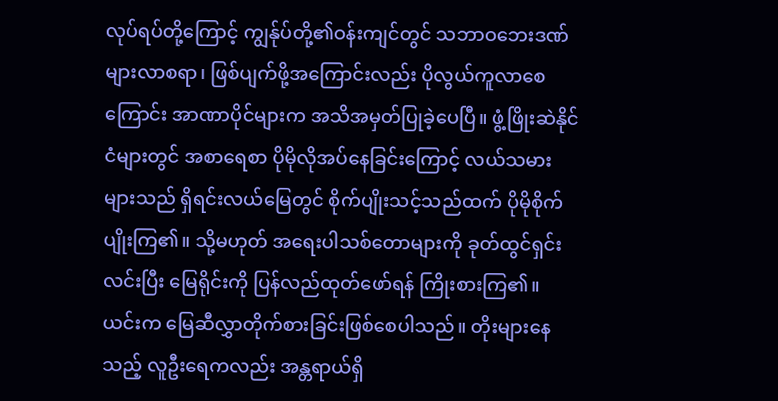လုပ်ရပ်တို့ကြောင့် ကျွန်ုပ်တို့၏ဝန်းကျင်တွင် သဘာဝဘေးဒဏ် များလာစရာ၊ ဖြစ်ပျက်ဖို့အကြောင်းလည်း ပိုလွယ်ကူလာစေကြောင်း အာဏာပိုင်များက အသိအမှတ်ပြုခဲ့ပေပြီ။ ဖွံ့ဖြိုးဆဲနိုင်ငံများတွင် အစာရေစာ ပိုမိုလိုအပ်နေခြင်းကြောင့် လယ်သမားများသည် ရှိရင်းလယ်မြေတွင် စိုက်ပျိုးသင့်သည်ထက် ပိုမိုစိုက်ပျိုးကြ၏။ သို့မဟုတ် အရေးပါသစ်တောများကို ခုတ်ထွင်ရှင်းလင်းပြီး မြေရိုင်းကို ပြန်လည်ထုတ်ဖော်ရန် ကြိုးစားကြ၏။ ယင်းက မြေဆီလွှာတိုက်စားခြင်းဖြစ်စေပါသည်။ တိုးများနေသည့် လူဦးရေကလည်း အန္တရာယ်ရှိ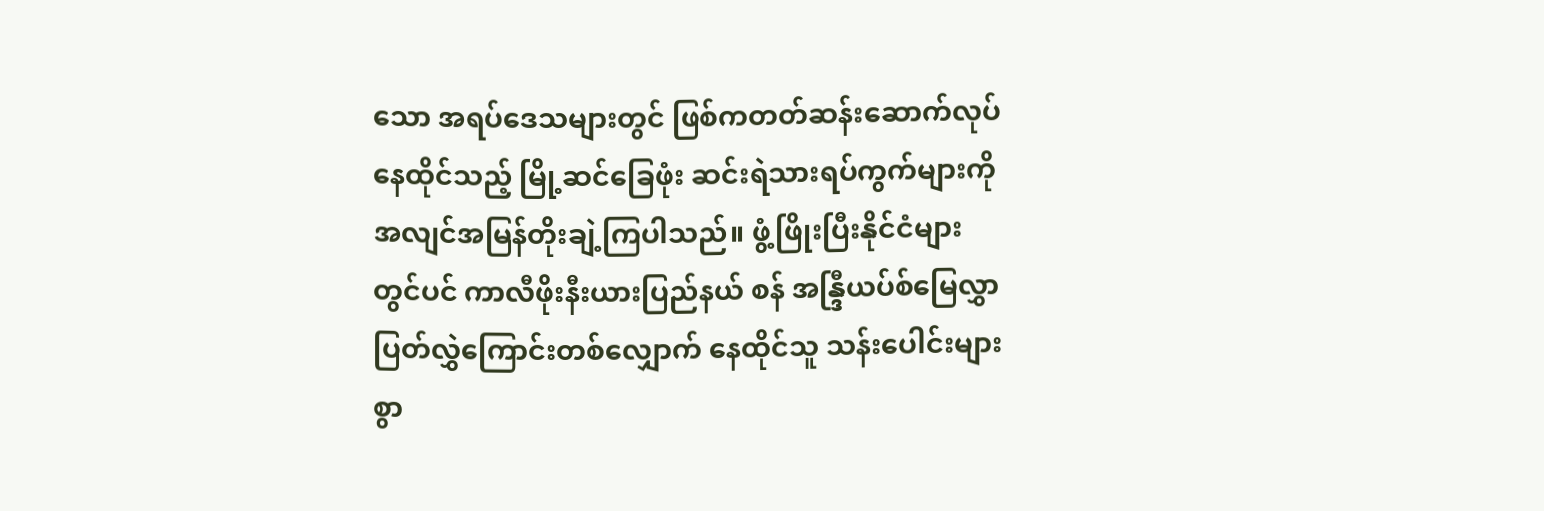သော အရပ်ဒေသများတွင် ဖြစ်ကတတ်ဆန်းဆောက်လုပ်နေထိုင်သည့် မြို့ဆင်ခြေဖုံး ဆင်းရဲသားရပ်ကွက်များကို အလျင်အမြန်တိုးချဲ့ကြပါသည်။ ဖွံ့ဖြိုးပြီးနိုင်ငံများတွင်ပင် ကာလီဖိုးနီးယားပြည်နယ် စန် အန္ဒြီယပ်စ်မြေလွှာပြတ်လွှဲကြောင်းတစ်လျှောက် နေထိုင်သူ သန်းပေါင်းများစွာ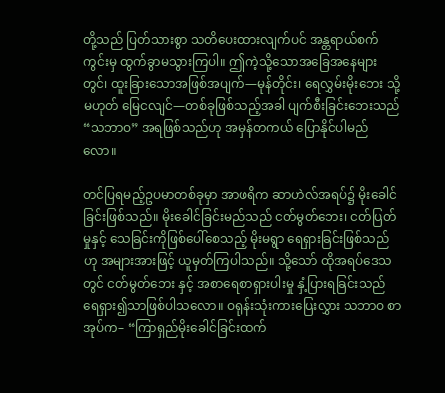တို့သည် ပြတ်သားစွာ သတိပေးထားလျက်ပင် အန္တရာယ်စက်ကွင်းမှ ထွက်ခွာမသွားကြပါ။ ဤကဲ့သို့သောအခြေအနေများတွင်၊ ထူးခြားသောအဖြစ်အပျက်—မုန်တိုင်း၊ ရေလွှမ်းမိုးဘေး သို့မဟုတ် မြေငလျင်—တစ်ခုဖြစ်သည့်အခါ ပျက်စီးခြင်းဘေးသည် “သဘာဝ” အရဖြစ်သည်ဟု အမှန်တကယ် ပြောနိုင်ပါမည်လော။

တင်ပြရမည့်ဥပမာတစ်ခုမှာ အာဖရိက ဆာဟဲလ်အရပ်၌ မိုးခေါင်ခြင်းဖြစ်သည်။ မိုးခေါင်ခြင်းမည်သည် ငတ်မွတ်ဘေး၊ ငတ်ပြတ်မှုနှင့် သေခြင်းကိုဖြစ်ပေါ်စေသည့် မိုးမရွာ ရေရှားခြင်းဖြစ်သည်ဟု အများအားဖြင့် ယူမှတ်ကြပါသည်။ သို့သော် ထိုအရပ်ဒေသတွင် ငတ်မွတ်ဘေး နှင့် အစာရေစာရှားပါးမှု နှံ့ပြားရခြင်းသည် ရေရှား၍သာဖြစ်ပါသလော။ ဝရုန်းသုံးကားပြေးလွှား သဘာဝ စာအုပ်က– “ကြာရှည်မိုးခေါင်ခြင်းထက်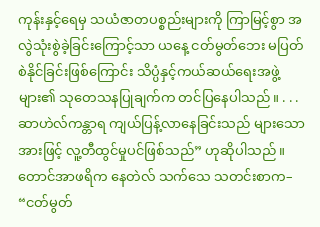ကုန်းနှင့်ရေမှ သယံဇာတပစ္စည်းများကို ကြာမြင့်စွာ အလွဲသုံးစွဲခဲ့ခြင်းကြောင့်သာ ယနေ့ ငတ်မွတ်ဘေး မပြတ်စဲနိုင်ခြင်းဖြစ်ကြောင်း သိပ္ပံနှင့်ကယ်ဆယ်ရေးအဖွဲ့များ၏ သုတေသနပြုချက်က တင်ပြနေပါသည်။ . . . ဆာဟဲလ်ကန္တာရ ကျယ်ပြန့်လာနေခြင်းသည် များသောအားဖြင့် လူ့တီထွင်မှုပင်ဖြစ်သည်” ဟုဆိုပါသည်။ တောင်အာဖရိက နေတဲလ် သက်သေ သတင်းစာက– “ငတ်မွတ်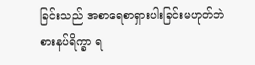ခြင်းသည် အစာရေစာရှားပါးခြင်းမဟုတ်ဘဲ စားနပ်ရိက္ခာ ရ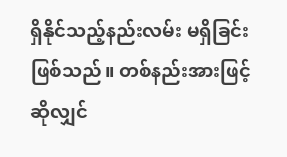ရှိနိုင်သည့်နည်းလမ်း မရှိခြင်းဖြစ်သည်။ တစ်နည်းအားဖြင့်ဆိုလျှင်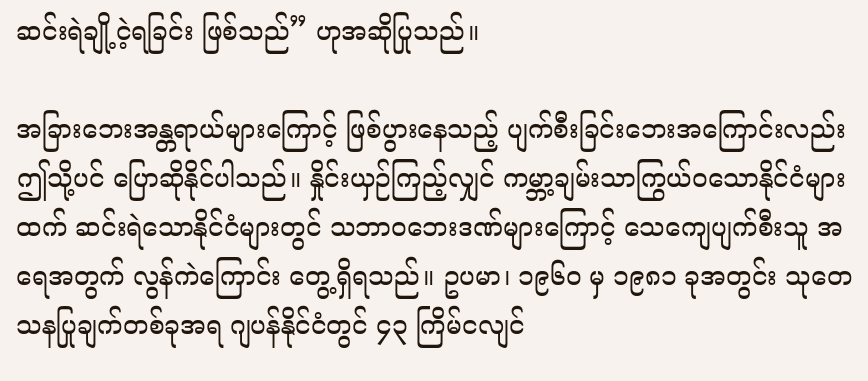ဆင်းရဲချို့ငဲ့ရခြင်း ဖြစ်သည်” ဟုအဆိုပြုသည်။

အခြားဘေးအန္တရာယ်များကြောင့် ဖြစ်ပွားနေသည့် ပျက်စီးခြင်းဘေးအကြောင်းလည်း ဤသို့ပင် ပြောဆိုနိုင်ပါသည်။ နှိုင်းယှဉ်ကြည့်လျှင် ကမ္ဘာ့ချမ်းသာကြွယ်ဝသောနိုင်ငံများထက် ဆင်းရဲသောနိုင်ငံများတွင် သဘာဝဘေးဒဏ်များကြောင့် သေကျေပျက်စီးသူ အရေအတွက် လွန်ကဲကြောင်း တွေ့ရှိရသည်။ ဥပမာ၊ ၁၉၆၀ မှ ၁၉၈၁ ခုအတွင်း သုတေသနပြုချက်တစ်ခုအရ ဂျပန်နိုင်ငံတွင် ၄၃ ကြိမ်ငလျင်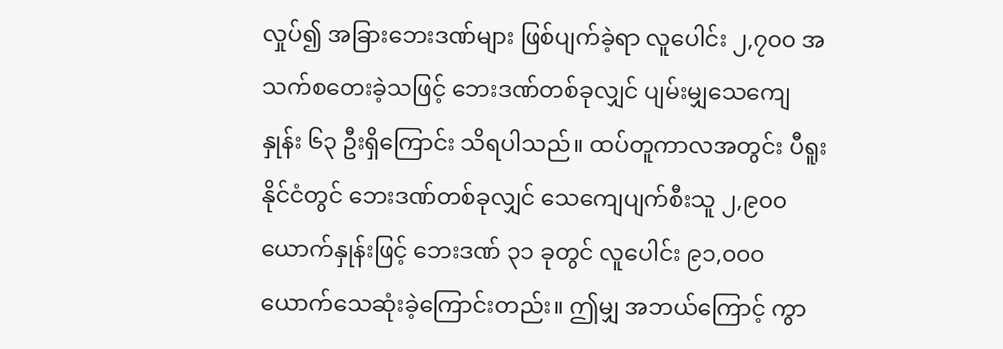လှုပ်၍ အခြားဘေးဒဏ်များ ဖြစ်ပျက်ခဲ့ရာ လူပေါင်း ၂,၇၀၀ အသက်စတေးခဲ့သဖြင့် ဘေးဒဏ်တစ်ခုလျှင် ပျမ်းမျှသေကျေနှုန်း ၆၃ ဦးရှိကြောင်း သိရပါသည်။ ထပ်တူကာလအတွင်း ပီရူးနိုင်ငံတွင် ဘေးဒဏ်တစ်ခုလျှင် သေကျေပျက်စီးသူ ၂,၉၀၀ ယောက်နှုန်းဖြင့် ဘေးဒဏ် ၃၁ ခုတွင် လူပေါင်း ၉၁,၀၀၀ ယောက်သေဆုံးခဲ့ကြောင်းတည်း။ ဤမျှ အဘယ်ကြောင့် ကွာ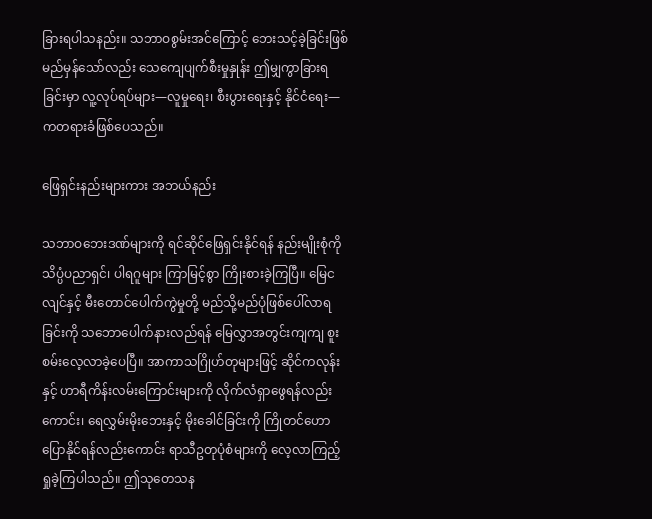ခြားရပါသနည်း။ သဘာဝစွမ်းအင်ကြောင့် ဘေးသင့်ခဲ့ခြင်းဖြစ်မည်မှန်သော်လည်း သေကျေပျက်စီးမှုနှုန်း ဤမျှကွာခြားရခြင်းမှာ လူ့လုပ်ရပ်များ—လူမှုရေး၊ စီးပွားရေးနှင့် နိုင်ငံရေး—ကတရားခံဖြစ်ပေသည်။

ဖြေရှင်းနည်းများကား အဘယ်နည်း

သဘာဝဘေးဒဏ်များကို ရင်ဆိုင်ဖြေရှင်းနိုင်ရန် နည်းမျိုးစုံကို သိပ္ပံပညာရှင်၊ ပါရဂူများ ကြာမြင့်စွာ ကြိုးစားခဲ့ကြပြီ။ မြေငလျင်နှင့် မီးတောင်ပေါက်ကွဲမှုတို့ မည်သို့မည်ပုံဖြစ်ပေါ်လာရခြင်းကို သဘောပေါက်နားလည်ရန် မြေလွှာအတွင်းကျကျ စူးစမ်းလေ့လာခဲ့ပေပြီ။ အာကာသဂြိုဟ်တုများဖြင့် ဆိုင်ကလုန်းနှင့် ဟာရီကိန်းလမ်းကြောင်းများကို လိုက်လံရှာဖွေရန်လည်းကောင်း၊ ရေလွှမ်းမိုးဘေးနှင့် မိုးခေါင်ခြင်းကို ကြိုတင်ဟောပြောနိုင်ရန်လည်းကောင်း ရာသီဥတုပုံစံများကို လေ့လာကြည့်ရှုခဲ့ကြပါသည်။ ဤသုတေသန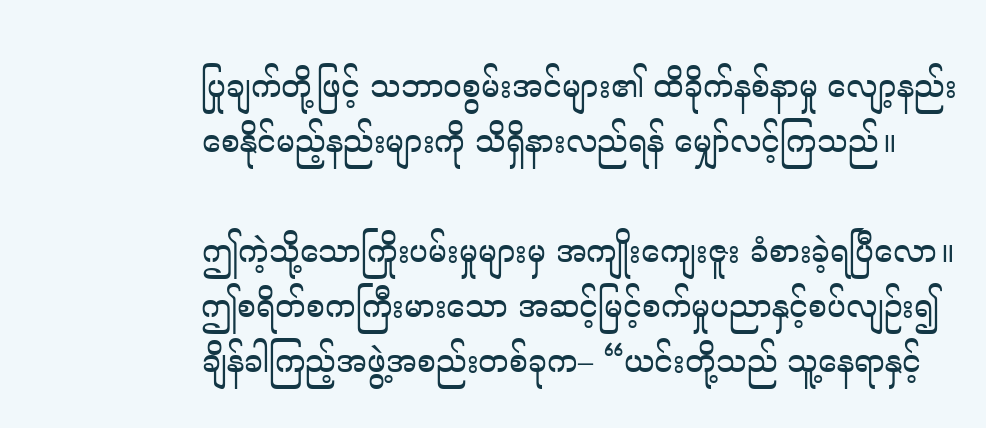ပြုချက်တို့ဖြင့် သဘာဝစွမ်းအင်များ၏ ထိခိုက်နစ်နာမှု လျော့နည်းစေနိုင်မည့်နည်းများကို သိရှိနားလည်ရန် မျှော်လင့်ကြသည်။

ဤကဲ့သို့သောကြိုးပမ်းမှုများမှ အကျိုးကျေးဇူး ခံစားခဲ့ရပြီလော။ ဤစရိတ်စကကြီးမားသော အဆင့်မြင့်စက်မှုပညာနှင့်စပ်လျဉ်း၍ ချိန်ခါကြည့်အဖွဲ့အစည်းတစ်ခုက– “ယင်းတို့သည် သူ့နေရာနှင့်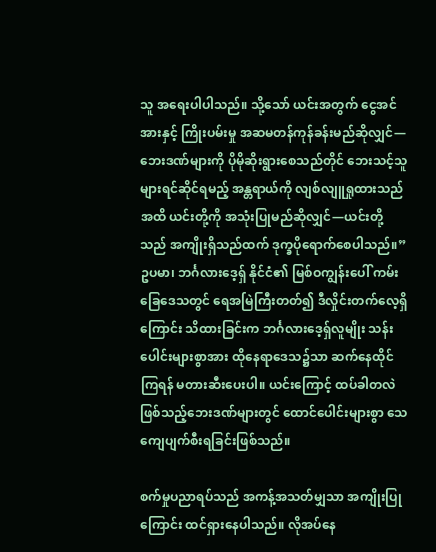သူ အရေးပါပါသည်။ သို့သော် ယင်းအတွက် ငွေအင်အားနှင့် ကြိုးပမ်းမှု အဆမတန်ကုန်ခန်းမည်ဆိုလျှင်—ဘေးဒဏ်များကို ပိုမိုဆိုးရွားစေသည်တိုင် ဘေးသင့်သူများရင်ဆိုင်ရမည့် အန္တရာယ်ကို လျစ်လျူရှုထားသည်အထိ ယင်းတို့ကို အသုံးပြုမည်ဆိုလျှင်—ယင်းတို့သည် အကျိုးရှိသည်ထက် ဒုက္ခပိုရောက်စေပါသည်။” ဥပမာ၊ ဘင်္ဂလားဒေ့ရှ် နိုင်ငံ၏ မြစ်ဝကျွန်းပေါ် ကမ်းခြေဒေသတွင် ရေအမြဲကြီးတတ်၍ ဒီလှိုင်းတက်လေ့ရှိကြောင်း သိထားခြင်းက ဘင်္ဂလားဒေ့ရှ်လူမျိုး သန်းပေါင်းများစွာအား ထိုနေရာဒေသ၌သာ ဆက်နေထိုင်ကြရန် မတားဆီးပေးပါ။ ယင်းကြောင့် ထပ်ခါတလဲဖြစ်သည့်ဘေးဒဏ်များတွင် ထောင်ပေါင်းများစွာ သေကျေပျက်စီးရခြင်းဖြစ်သည်။

စက်မှုပညာရပ်သည် အကန့်အသတ်မျှသာ အကျိုးပြုကြောင်း ထင်ရှားနေပါသည်။ လိုအပ်နေ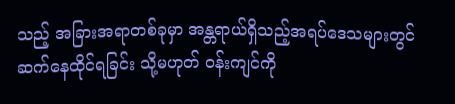သည့် အခြားအရာတစ်ခုမှာ အန္တရာယ်ရှိသည့်အရပ်ဒေသများတွင် ဆက်နေထိုင်ရခြင်း သို့မဟုတ် ဝန်းကျင်ကို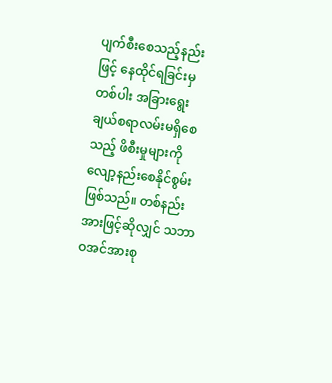ပျက်စီးစေသည့်နည်းဖြင့် နေထိုင်ရခြင်းမှတစ်ပါး အခြားရွေးချယ်စရာလမ်းမရှိစေသည့် ဖိစီးမှုများကို လျော့နည်းစေနိုင်စွမ်းဖြစ်သည်။ တစ်နည်းအားဖြင့်ဆိုလျှင် သဘာဝအင်အားစု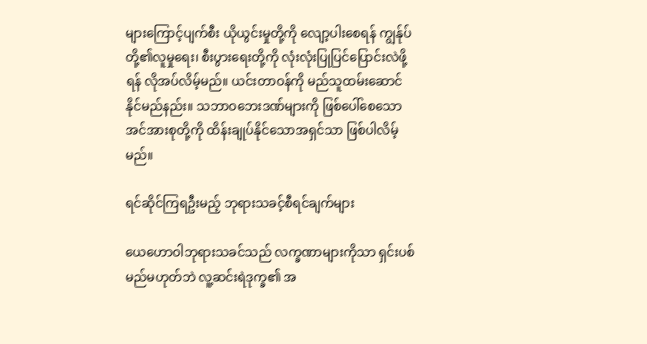များကြောင့်ပျက်စီး ယိုယွင်းမှုတို့ကို လျော့ပါးစေရန် ကျွန်ုပ်တို့၏လူမှုရေး၊ စီးပွားရေးတို့ကို လုံးလုံးပြုပြင်ပြောင်းလဲဖို့ရန် လိုအပ်လိမ့်မည်။ ယင်းတာဝန်ကို မည်သူထမ်းဆောင်နိုင်မည်နည်း။ သဘာဝဘေးဒဏ်များကို ဖြစ်ပေါ်စေသော အင်အားစုတို့ကို ထိန်းချုပ်နိုင်သောအရှင်သာ ဖြစ်ပါလိမ့်မည်။

ရင်ဆိုင်ကြရဦးမည့် ဘုရားသခင့်စီရင်ချက်များ

ယေဟောဝါဘုရားသခင်သည် လက္ခဏာများကိုသာ ရှင်းပစ်မည်မဟုတ်ဘဲ လူ့ဆင်းရဲဒုက္ခ၏ အ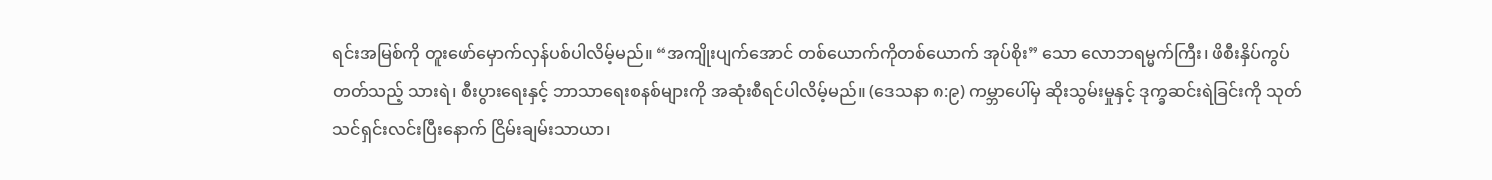ရင်းအမြစ်ကို တူးဖော်မှောက်လှန်ပစ်ပါလိမ့်မည်။ “အကျိုးပျက်အောင် တစ်ယောက်ကိုတစ်ယောက် အုပ်စိုး” သော လောဘရမ္မက်ကြီး၊ ဖိစီးနှိပ်ကွပ်တတ်သည့် သားရဲ၊ စီးပွားရေးနှင့် ဘာသာရေးစနစ်များကို အဆုံးစီရင်ပါလိမ့်မည်။ (ဒေသနာ ၈:၉) ကမ္ဘာပေါ်မှ ဆိုးသွမ်းမှုနှင့် ဒုက္ခဆင်းရဲခြင်းကို သုတ်သင်ရှင်းလင်းပြီးနောက် ငြိမ်းချမ်းသာယာ၊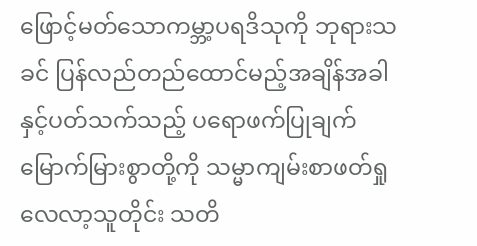ဖြောင့်မတ်သောကမ္ဘာ့ပရဒိသုကို ဘုရားသခင် ပြန်လည်တည်ထောင်မည့်အချိန်အခါနှင့်ပတ်သက်သည့် ပရောဖက်ပြုချက် မြောက်မြားစွာတို့ကို သမ္မာကျမ်းစာဖတ်ရှုလေလာ့သူတိုင်း သတိ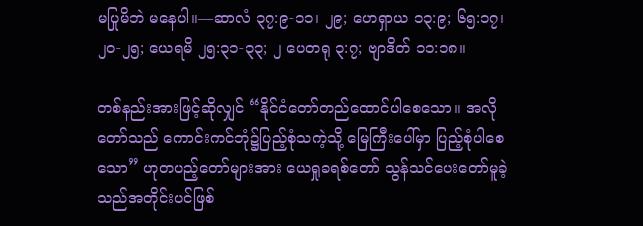မပြုမိဘဲ မနေပါ။—ဆာလံ ၃၇:၉-၁၁၊ ၂၉; ဟေရှာယ ၁၃:၉; ၆၅:၁၇၊ ၂၀-၂၅; ယေရမိ ၂၅:၃၁-၃၃; ၂ ပေတရု ၃:၇; ဗျာဒိတ် ၁၁:၁၈။

တစ်နည်းအားဖြင့်ဆိုလျှင် “နိုင်ငံတော်တည်ထောင်ပါစေသော။ အလိုတော်သည် ကောင်းကင်ဘုံ၌ပြည့်စုံသကဲ့သို့ မြေကြီးပေါ်မှာ ပြည့်စုံပါစေသော” ဟုတပည့်တော်များအား ယေရှုခရစ်တော် သွန်သင်ပေးတော်မူခဲ့သည်အတိုင်းပင်ဖြစ်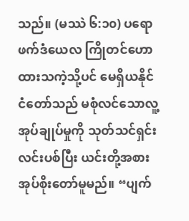သည်။ (မဿဲ ၆:၁၀) ပရောဖက်ဒံယေလ ကြိုတင်ဟောထားသကဲ့သို့ပင် မေရှိယနိုင်ငံတော်သည် မစုံလင်သောလူ့အုပ်ချုပ်မှုကို သုတ်သင်ရှင်းလင်းပစ်ပြီး ယင်းတို့အစား အုပ်စိုးတော်မူမည်။ “ပျက်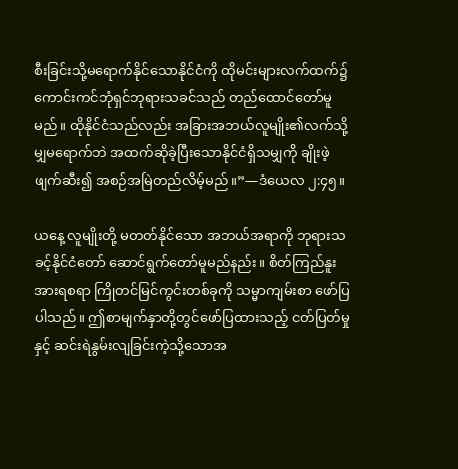စီးခြင်းသို့မရောက်နိုင်သောနိုင်ငံကို ထိုမင်းများလက်ထက်၌ ကောင်းကင်ဘုံရှင်ဘုရားသခင်သည် တည်ထောင်တော်မူမည်။ ထိုနိုင်ငံသည်လည်း အခြားအဘယ်လူမျိုး၏လက်သို့မျှမရောက်ဘဲ အထက်ဆိုခဲ့ပြီးသောနိုင်ငံရှိသမျှကို ချိုးဖဲ့ဖျက်ဆီး၍ အစဉ်အမြဲတည်လိမ့်မည်။”—ဒံယေလ ၂:၄၅။

ယနေ့ လူမျိုးတို့ မတတ်နိုင်သော အဘယ်အရာကို ဘုရားသခင့်နိုင်ငံတော် ဆောင်ရွက်တော်မူမည်နည်း။ စိတ်ကြည်နူးအားရစရာ ကြိုတင်မြင်ကွင်းတစ်ခုကို သမ္မာကျမ်းစာ ဖော်ပြပါသည်။ ဤစာမျက်နှာတို့တွင်ဖော်ပြထားသည့် ငတ်ပြတ်မှုနှင့် ဆင်းရဲနွမ်းလျခြင်းကဲ့သို့သောအ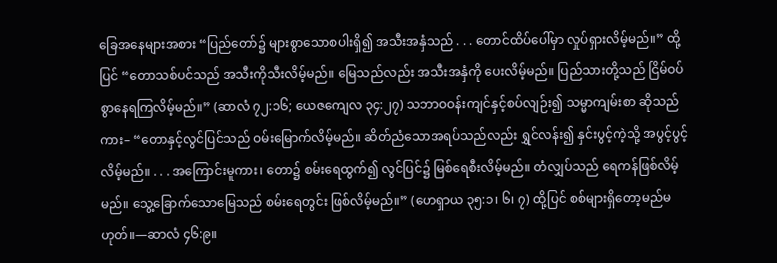ခြေအနေများအစား “ပြည်တော်၌ များစွာသောစပါးရှိ၍ အသီးအနှံသည် . . . တောင်ထိပ်ပေါ်မှာ လှုပ်ရှားလိမ့်မည်။” ထို့ပြင် “တောသစ်ပင်သည် အသီးကိုသီးလိမ့်မည်။ မြေသည်လည်း အသီးအနှံကို ပေးလိမ့်မည်။ ပြည်သားတို့သည် ငြိမ်ဝပ်စွာနေရကြလိမ့်မည်။” (ဆာလံ ၇၂:၁၆; ယေဇကျေလ ၃၄:၂၇) သဘာဝဝန်းကျင်နှင့်စပ်လျဉ်း၍ သမ္မာကျမ်းစာ ဆိုသည်ကား– “တောနှင့်လွင်ပြင်သည် ဝမ်းမြောက်လိမ့်မည်။ ဆိတ်ညံသောအရပ်သည်လည်း ရွှင်လန်း၍ နှင်းပွင့်ကဲ့သို့ အပွင့်ပွင့်လိမ့်မည်။ . . . အကြောင်းမူကား၊ တော၌ စမ်းရေထွက်၍ လွင်ပြင်၌ မြစ်ရေစီးလိမ့်မည်။ တံလျှပ်သည် ရေကန်ဖြစ်လိမ့်မည်။ သွေ့ခြောက်သောမြေသည် စမ်းရေတွင်း ဖြစ်လိမ့်မည်။” (ဟေရှာယ ၃၅:၁၊ ၆၊ ၇) ထို့ပြင် စစ်များရှိတော့မည်မဟုတ်။—ဆာလံ ၄၆:၉။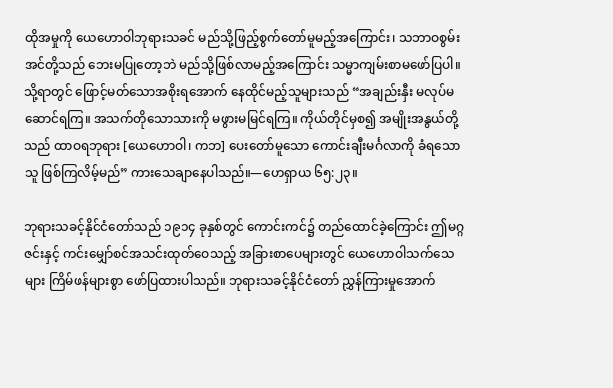ထိုအမှုကို ယေဟောဝါဘုရားသခင် မည်သို့ဖြည့်စွက်တော်မူမည့်အကြောင်း၊ သဘာဝစွမ်းအင်တို့သည် ဘေးမပြုတော့ဘဲ မည်သို့ဖြစ်လာမည့်အကြောင်း သမ္မာကျမ်းစာမဖော်ပြပါ။ သို့ရာတွင် ဖြောင့်မတ်သောအစိုးရအောက် နေထိုင်မည့်သူများသည် “အချည်းနှီး မလုပ်မဆောင်ရကြ။ အသက်တိုသောသားကို မဖွားမမြင်ရကြ။ ကိုယ်တိုင်မှစ၍ အမျိုးအနွယ်တို့သည် ထာဝရဘုရား [ယေဟောဝါ၊ ကဘ] ပေးတော်မူသော ကောင်းချီးမင်္ဂလာကို ခံရသောသူ ဖြစ်ကြလိမ့်မည်” ကားသေချာနေပါသည်။—ဟေရှာယ ၆၅:၂၃။

ဘုရားသခင့်နိုင်ငံတော်သည် ၁၉၁၄ ခုနှစ်တွင် ကောင်းကင်၌ တည်ထောင်ခဲ့ကြောင်း ဤမဂ္ဂဇင်းနှင့် ကင်းမျှော်စင်အသင်းထုတ်ဝေသည့် အခြားစာပေများတွင် ယေဟောဝါသက်သေများ ကြိမ်ဖန်များစွာ ဖော်ပြထားပါသည်။ ဘုရားသခင့်နိုင်ငံတော် ညွှန်ကြားမှုအောက်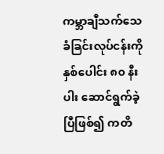ကမ္ဘာချီသက်သေခံခြင်းလုပ်ငန်းကို နှစ်ပေါင်း ၈၀ နီးပါး ဆောင်ရွက်ခဲ့ပြီဖြစ်၍ ကတိ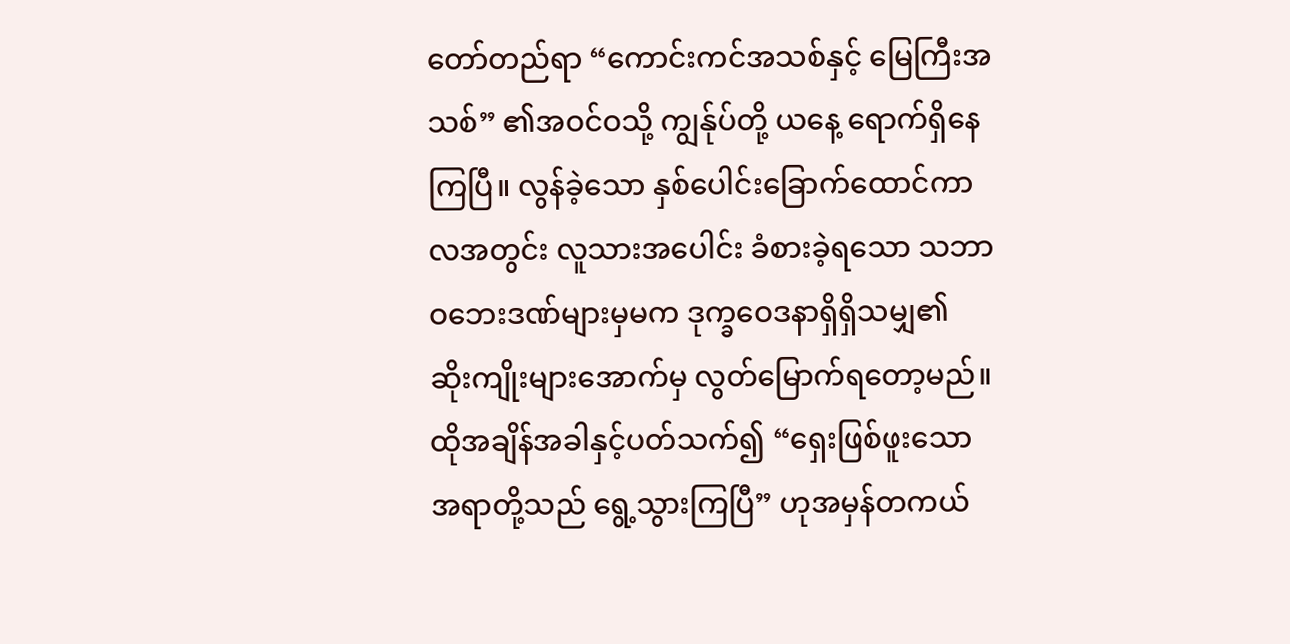တော်တည်ရာ “ကောင်းကင်အသစ်နှင့် မြေကြီးအသစ်” ၏အဝင်ဝသို့ ကျွန်ုပ်တို့ ယနေ့ ရောက်ရှိနေကြပြီ။ လွန်ခဲ့သော နှစ်ပေါင်းခြောက်ထောင်ကာလအတွင်း လူသားအပေါင်း ခံစားခဲ့ရသော သဘာဝဘေးဒဏ်များမှမက ဒုက္ခဝေဒနာရှိရှိသမျှ၏ ဆိုးကျိုးများအောက်မှ လွတ်မြောက်ရတော့မည်။ ထိုအချိန်အခါနှင့်ပတ်သက်၍ “ရှေးဖြစ်ဖူးသောအရာတို့သည် ရွေ့သွားကြပြီ” ဟုအမှန်တကယ်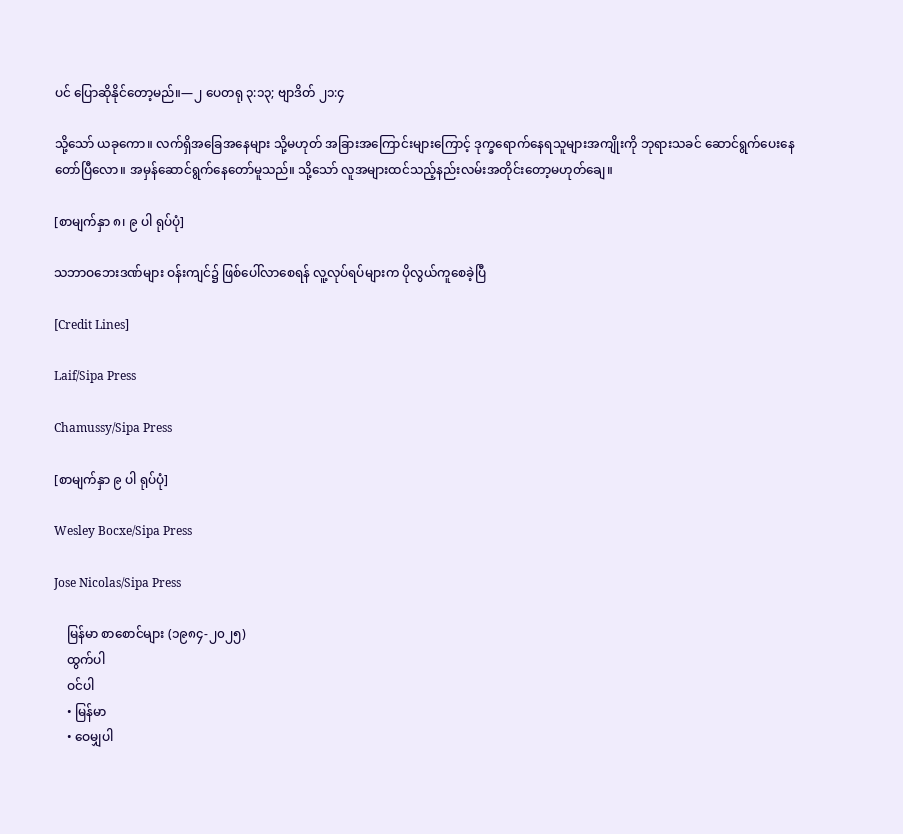ပင် ပြောဆိုနိုင်တော့မည်။—၂ ပေတရု ၃:၁၃; ဗျာဒိတ် ၂၁:၄

သို့သော် ယခုကော။ လက်ရှိအခြေအနေများ သို့မဟုတ် အခြားအကြောင်းများကြောင့် ဒုက္ခရောက်နေရသူများအကျိုးကို ဘုရားသခင် ဆောင်ရွက်ပေးနေတော်ပြီလော။ အမှန်ဆောင်ရွက်နေတော်မူသည်။ သို့သော် လူအများထင်သည့်နည်းလမ်းအတိုင်းတော့မဟုတ်ချေ။

[စာမျက်နှာ ၈၊ ၉ ပါ ရုပ်ပုံ]

သဘာဝဘေးဒဏ်များ ဝန်းကျင်၌ ဖြစ်ပေါ်လာစေရန် လူ့လုပ်ရပ်များက ပိုလွယ်ကူစေခဲ့ပြီ

[Credit Lines]

Laif/Sipa Press

Chamussy/Sipa Press

[စာမျက်နှာ ၉ ပါ ရုပ်ပုံ]

Wesley Bocxe/Sipa Press

Jose Nicolas/Sipa Press

    မြန်မာ စာစောင်များ (၁၉၈၄-၂၀၂၅)
    ထွက်ပါ
    ဝင်ပါ
    • မြန်မာ
    • ဝေမျှပါ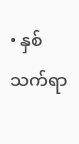• နှစ်သက်ရာ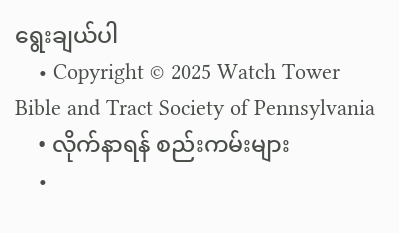ရွေးချယ်ပါ
    • Copyright © 2025 Watch Tower Bible and Tract Society of Pennsylvania
    • လိုက်နာရန် စည်းကမ်းများ
    •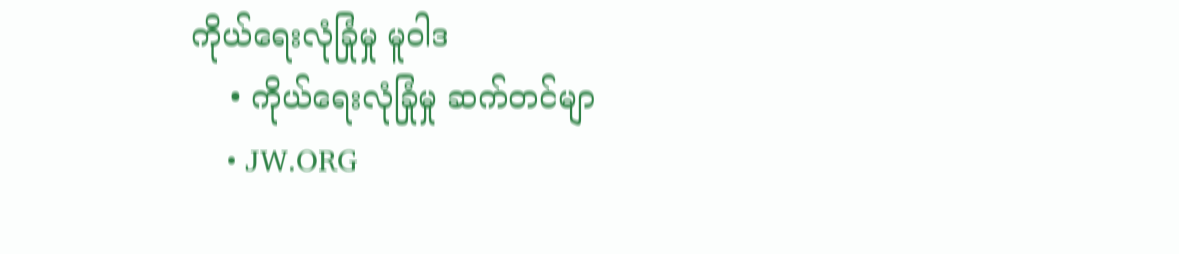ကိုယ်ရေးလုံခြုံမှု မူဝါဒ
    • ကိုယ်ရေးလုံခြုံမှု ဆက်တင်မျာ
    • JW.ORG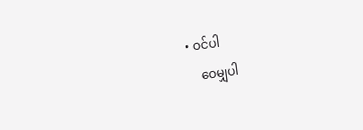• ဝင်ပါ
    ဝေမျှပါ